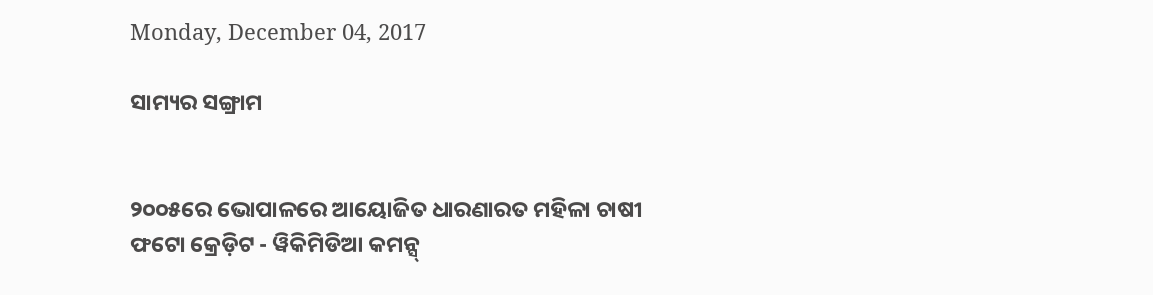Monday, December 04, 2017

ସାମ୍ୟର ସଙ୍ଗ୍ରାମ


୨୦୦୫ରେ ଭୋପାଳରେ ଆୟୋଜିତ ଧାରଣାରତ ମହିଳା ଚାଷୀ
ଫଟୋ କ୍ରେଡ଼ିଟ - ୱିକିମିଡିଆ କମନ୍ସ୍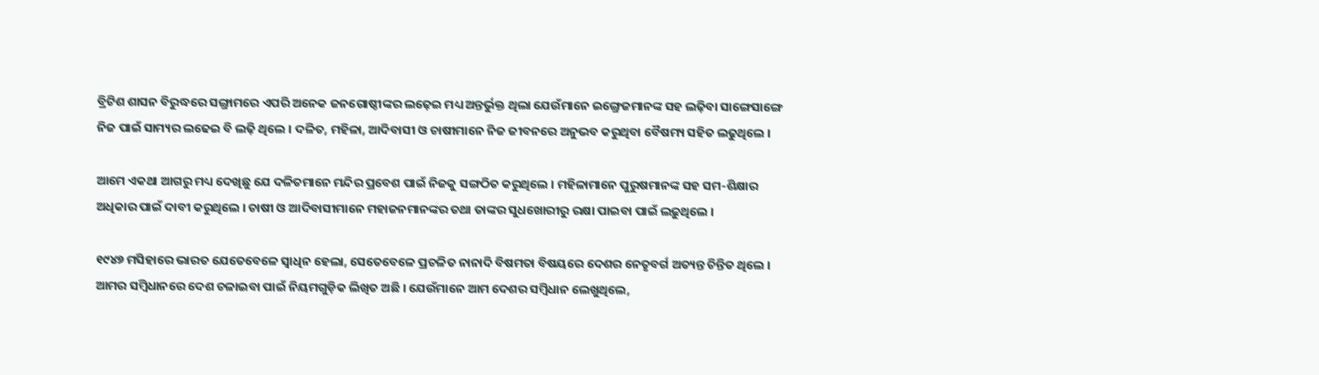ବ୍ରିଟିଶ ଶାସନ ବିରୁଦ୍ଧରେ ସଙ୍ଗ୍ରାମରେ ଏପରି ଅନେକ ଜନଗୋଷ୍ଠୀଙ୍କର ଲଢ଼େଇ ମଧ୍ୟ ଅନ୍ତର୍ଭୁକ୍ତ ଥିଲା ଯେଉଁମାନେ ଇଙ୍ଗ୍ରେଜମାନଙ୍କ ସହ ଲଢ଼ିବା ସାଙ୍ଗେସାଙ୍ଗେ ନିଜ ପାଇଁ ସାମ୍ୟର ଲଢେଇ ବି ଲଢ଼ି ଥିଲେ । ଦଳିତ, ମହିଳା, ଆଦିବାସୀ ଓ ଚାଷୀମାନେ ନିଜ ଜୀବନରେ ଅନୁଭବ କରୁଥିବା ବୈଷମ୍ୟ ସହିତ ଲଢୁଥିଲେ ।

ଆମେ ଏକଥା ଆଗରୁ ମଧ୍ୟ ଦେଖିଛୁ ଯେ ଦଳିତମାନେ ମନ୍ଦିର ପ୍ରବେଶ ପାଇଁ ନିଜକୁ ସଙ୍ଗଠିତ କରୁଥିଲେ । ମହିଳାମାନେ ପୁରୁଷମାନଙ୍କ ସହ ସମ-ଶିକ୍ଷାର ଅଧିକାର ପାଇଁ ଦାବୀ କରୁଥିଲେ । ଚାଷୀ ଓ ଆଦିବାସୀମାନେ ମହାଜନମାନଙ୍କର ତଥା ତାଙ୍କର ସୁଧଖୋରୀରୁ ରକ୍ଷା ପାଇବା ପାଇଁ ଲଢ଼ୁଥିଲେ ।

୧୯୪୭ ମସିହାରେ ଭାରତ ଯେତେବେଳେ ସ୍ୱାଧିନ ହେଲା, ସେତେବେଳେ ପ୍ରଚଳିତ ନାନାଦି ବିଷମତା ବିଷୟରେ ଦେଶର ନେତୃବର୍ଗ ଅତ୍ୟନ୍ତ ଚିନ୍ତିତ ଥିଲେ । ଆମର ସମ୍ବିଧାନରେ ଦେଶ ଚଳାଇବା ପାଇଁ ନିୟମଗୁଡ଼ିକ ଲିଖିତ ଅଛି । ଯେଉଁମାନେ ଆମ ଦେଶର ସମ୍ବିଧାନ ଲେଖୁଥିଲେ,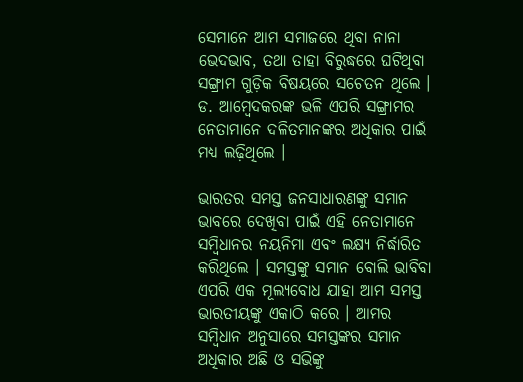ସେମାନେ ଆମ ସମାଜରେ ଥିବା ନାନା ଭେଦଭାବ, ତଥା ତାହା ବିରୁଦ୍ଧରେ ଘଟିଥିବା ସଙ୍ଗ୍ରାମ ଗୁଡ଼ିକ ବିଷୟରେ ସଚେତନ ଥିଲେ । ଡ. ଆମ୍ବେଦକରଙ୍କ ଭଳି ଏପରି ସଙ୍ଗ୍ରାମର ନେତାମାନେ ଦଳିତମାନଙ୍କର ଅଧିକାର ପାଇଁ ମଧ୍ୟ ଲଢ଼ିଥିଲେ ।

ଭାରତର ସମସ୍ତ ଜନସାଧାରଣଙ୍କୁ ସମାନ ଭାବରେ ଦେଖିବା ପାଇଁ ଏହି ନେତାମାନେ ସମ୍ବିଧାନର ନୟନିମା ଏବଂ ଲକ୍ଷ୍ୟ ନିର୍ଦ୍ଧାରିତ କରିଥିଲେ । ସମସ୍ତଙ୍କୁ ସମାନ ବୋଲି ଭାବିବା ଏପରି ଏକ ମୂଲ୍ୟବୋଧ ଯାହା ଆମ ସମସ୍ତ ଭାରତୀୟଙ୍କୁ ଏକାଠି କରେ । ଆମର ସମ୍ବିଧାନ ଅନୁସାରେ ସମସ୍ତଙ୍କର ସମାନ ଅଧିକାର ଅଛି ଓ ସଭିଙ୍କୁ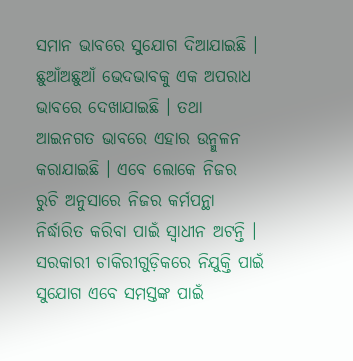ସମାନ ଭାବରେ ସୁଯୋଗ ଦିଆଯାଇଛି । ଛୁଆଁଅଛୁଆଁ ଭେଦଭାବକୁ ଏକ ଅପରାଧ ଭାବରେ ଦେଖାଯାଇଛି । ତଥା ଆଇନଗତ ଭାବରେ ଏହାର ଉନ୍ମୁଳନ କରାଯାଇଛି । ଏବେ ଲୋକେ ନିଜର ରୁଚି ଅନୁସାରେ ନିଜର କର୍ମପନ୍ଥା ନିର୍ଦ୍ଧାରିତ କରିବା ପାଇଁ ସ୍ୱାଧୀନ ଅଟନ୍ତି । ସରକାରୀ ଚାକିରୀଗୁଡ଼ିକରେ ନିଯୁକ୍ତି ପାଇଁ ସୁଯୋଗ ଏବେ ସମସ୍ତଙ୍କ ପାଇଁ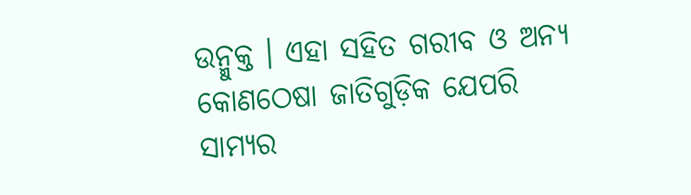ଉନ୍ମୁକ୍ତ । ଏହା ସହିତ ଗରୀବ ଓ ଅନ୍ୟ କୋଣଠେଷା ଜାତିଗୁଡ଼ିକ ଯେପରି ସାମ୍ୟର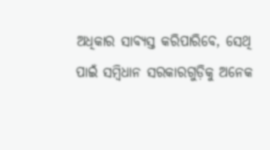ଅଧିକାର ସାବ୍ୟସ୍ତ କରିପାରିବେ, ସେଥି ପାଇଁ ସମ୍ବିଧାନ ସରକାରଗୁଡ଼ିକୁ ଅନେକ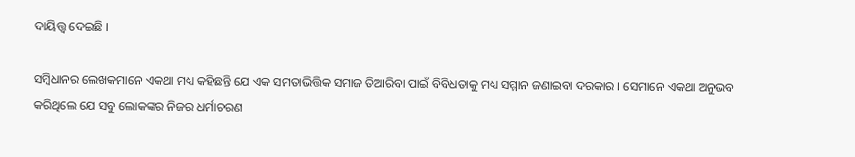ଦାୟିତ୍ତ୍ୱ ଦେଇଛି ।

ସମ୍ବିଧାନର ଲେଖକମାନେ ଏକଥା ମଧ୍ୟ କହିଛନ୍ତି ଯେ ଏକ ସମତାଭିତ୍ତିକ ସମାଜ ତିଆରିବା ପାଇଁ ବିବିଧତାକୁ ମଧ୍ୟ ସମ୍ମାନ ଜଣାଇବା ଦରକାର । ସେମାନେ ଏକଥା ଅନୁଭବ କରିଥିଲେ ଯେ ସବୁ ଲୋକଙ୍କର ନିଜର ଧର୍ମାଚରଣ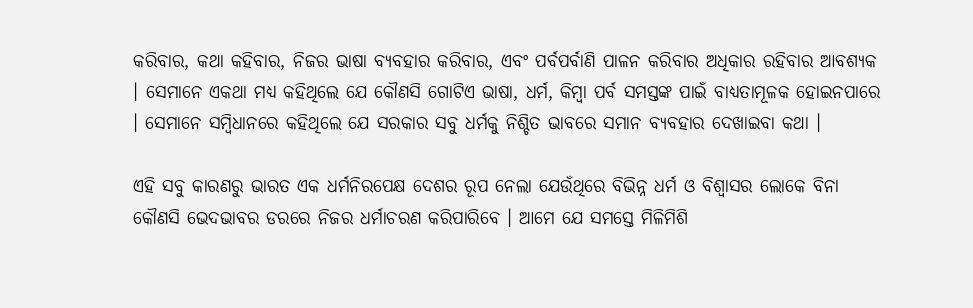କରିବାର, କଥା କହିବାର, ନିଜର ଭାଷା ବ୍ୟବହାର କରିବାର, ଏବଂ ପର୍ବପର୍ବାଣି ପାଳନ କରିବାର ଅଧିକାର ରହିବାର ଆବଶ୍ୟକ । ସେମାନେ ଏକଥା ମଧ୍ୟ କହିଥିଲେ ଯେ କୌଣସି ଗୋଟିଏ ଭାଷା, ଧର୍ମ, କିମ୍ବା ପର୍ବ ସମସ୍ତଙ୍କ ପାଇଁ ବାଧ୍ୟତାମୂଳକ ହୋଇନପାରେ । ସେମାନେ ସମ୍ବିଧାନରେ କହିଥିଲେ ଯେ ସରକାର ସବୁ ଧର୍ମକୁ ନିଶ୍ଚିତ ଭାବରେ ସମାନ ବ୍ୟବହାର ଦେଖାଇବା କଥା ।

ଏହି ସବୁ କାରଣରୁ ଭାରତ ଏକ ଧର୍ମନିରପେକ୍ଷ ଦେଶର ରୂପ ନେଲା ଯେଉଁଥିରେ ବିଭିନ୍ନ ଧର୍ମ ଓ ବିଶ୍ୱାସର ଲୋକେ ବିନା କୌଣସି ଭେଦଭାବର ଡରରେ ନିଜର ଧର୍ମାଚରଣ କରିପାରିବେ । ଆମେ ଯେ ସମସ୍ତେ ମିଳିମିଶି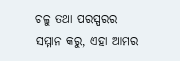ଚଳୁ ତଥା ପରସ୍ପରର ସମ୍ମାନ କରୁ, ଏହା ଆମର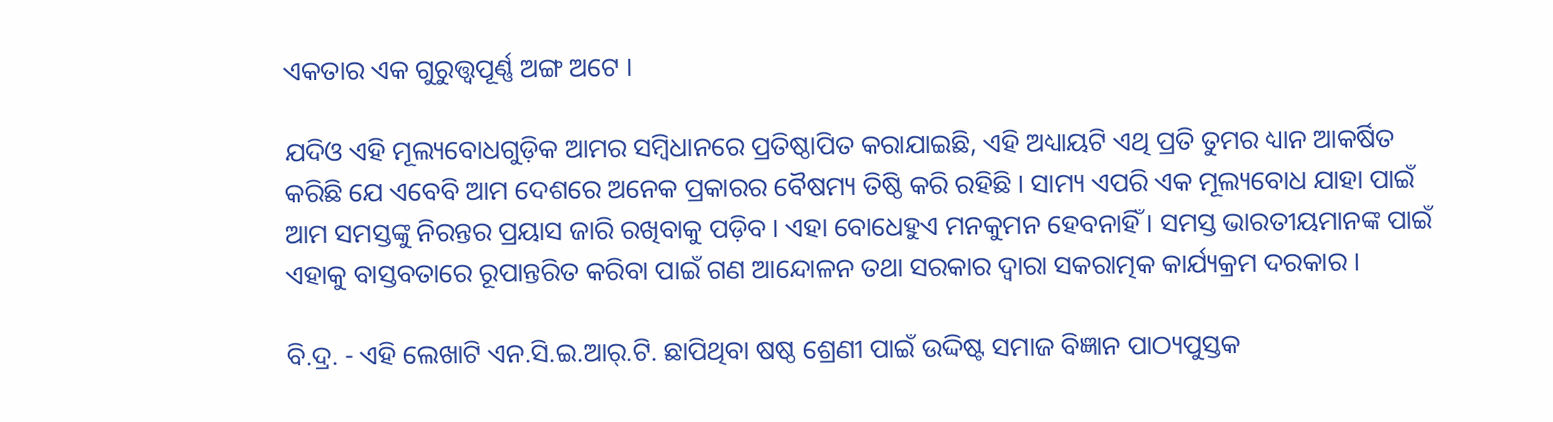ଏକତାର ଏକ ଗୁରୁତ୍ତ୍ୱପୂର୍ଣ୍ଣ ଅଙ୍ଗ ଅଟେ ।

ଯଦିଓ ଏହି ମୂଲ୍ୟବୋଧଗୁଡ଼ିକ ଆମର ସମ୍ବିଧାନରେ ପ୍ରତିଷ୍ଠାପିତ କରାଯାଇଛି, ଏହି ଅଧ୍ୟାୟଟି ଏଥି ପ୍ରତି ତୁମର ଧ୍ୟାନ ଆକର୍ଷିତ କରିଛି ଯେ ଏବେବି ଆମ ଦେଶରେ ଅନେକ ପ୍ରକାରର ବୈଷମ୍ୟ ତିଷ୍ଠି କରି ରହିଛି । ସାମ୍ୟ ଏପରି ଏକ ମୂଲ୍ୟବୋଧ ଯାହା ପାଇଁ ଆମ ସମସ୍ତଙ୍କୁ ନିରନ୍ତର ପ୍ରୟାସ ଜାରି ରଖିବାକୁ ପଡ଼ିବ । ଏହା ବୋଧେହୁଏ ମନକୁମନ ହେବନାହିଁ । ସମସ୍ତ ଭାରତୀୟମାନଙ୍କ ପାଇଁ ଏହାକୁ ବାସ୍ତବତାରେ ରୂପାନ୍ତରିତ କରିବା ପାଇଁ ଗଣ ଆନ୍ଦୋଳନ ତଥା ସରକାର ଦ୍ୱାରା ସକରାତ୍ମକ କାର୍ଯ୍ୟକ୍ରମ ଦରକାର ।

ବି.ଦ୍ର. - ଏହି ଲେଖାଟି ଏନ.ସି.ଇ.ଆର୍.ଟି. ଛାପିଥିବା ଷଷ୍ଠ ଶ୍ରେଣୀ ପାଇଁ ଉଦ୍ଦିଷ୍ଟ ସମାଜ ବିଜ୍ଞାନ ପାଠ୍ୟପୁସ୍ତକ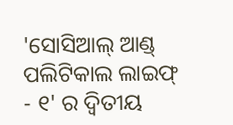'ସୋସିଆଲ୍ ଆଣ୍ଡ୍ ପଲିଟିକାଲ ଲାଇଫ୍ - ୧' ର ଦ୍ୱିତୀୟ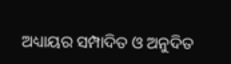ଅଧ୍ୟାୟର ସମ୍ପାଦିତ ଓ ଅନୁଦିତ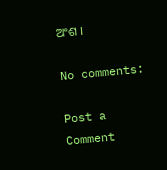ଅଂଶ ।

No comments:

Post a Comment